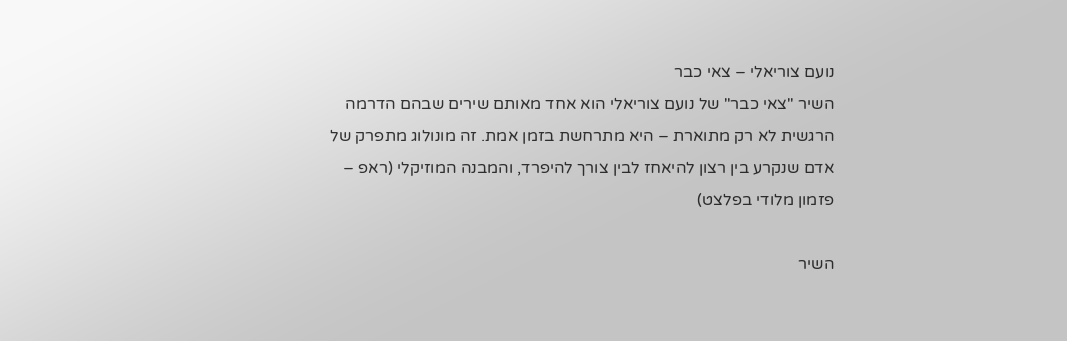נועם צוריאלי – צאי כבר
השיר "צאי כבר" של נועם צוריאלי הוא אחד מאותם שירים שבהם הדרמה הרגשית לא רק מתוארת – היא מתרחשת בזמן אמת. זה מונולוג מתפרק של אדם שנקרע בין רצון להיאחז לבין צורך להיפרד, והמבנה המוזיקלי (ראפ – פזמון מלודי בפלצט)

השיר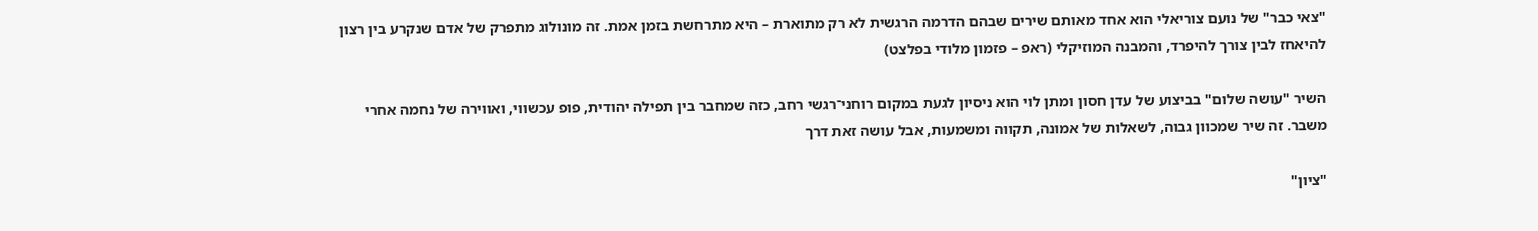"צאי כבר" של נועם צוריאלי הוא אחד מאותם שירים שבהם הדרמה הרגשית לא רק מתוארת – היא מתרחשת בזמן אמת. זה מונולוג מתפרק של אדם שנקרע בין רצון להיאחז לבין צורך להיפרד, והמבנה המוזיקלי (ראפ – פזמון מלודי בפלצט)

השיר "עושה שלום" בביצוע של עדן חסון ומתן לוי הוא ניסיון לגעת במקום רוחני־רגשי רחב, כזה שמחבר בין תפילה יהודית, פופ עכשווי, ואווירה של נחמה אחרי משבר. זה שיר שמכוון גבוה, לשאלות של אמונה, תקווה ומשמעות, אבל עושה זאת דרך

"ציון"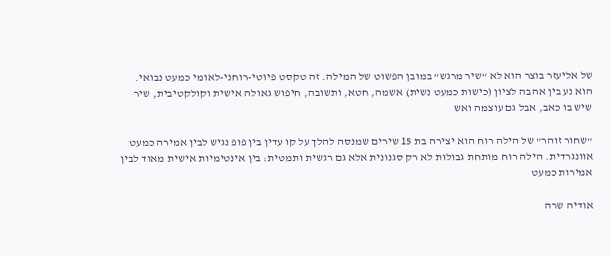של אליעזר בוצר הוא לא “שיר מרגש” במובן הפשוט של המילה. זה טקסט פיוטי-רוחני-לאומי כמעט נבואי. הוא נע בין אהבה לציון (כישות כמעט נשית) אשמה, חטא, ותשובה, חיפוש גאולה אישית וקולקטיבית, שיר שיש בו כאב, אבל גם עוצמה ואש

"שחור זוהר" של הילה רוח הוא יצירה בת 15 שירים שמנסה להלך על קו עדין בין פופ נגיש לבין אמירה כמעט אוונגרדית. הילה רוח מותחת גבולות לא רק סגנונית אלא גם רגשית ותמטית: בין אינטימיות אישית מאוד לבין אמירות כמעט

אודיה שרה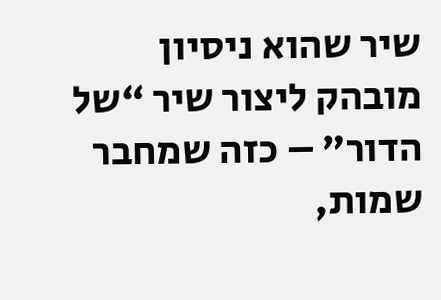שיר שהוא ניסיון מובהק ליצור שיר “של הדור” – כזה שמחבר שמות,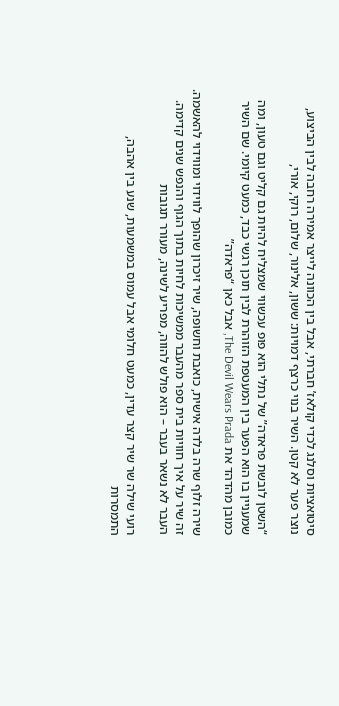סיטואציות וסלנג לכדי קולאז’ חברתי, אבל בין הכוונה לייצר אמירה רחבה לבין הביצוע, נוצר פער לא קטן. השיר בנוי כרצף דמויות: ששון, אלינור, שלום, רוקי, אורי,

“השטן לובשת פראדה” של נתלי הוא פופ עכשווי שמצליח להיות גם קליט וגם טעון, ומה שמעניין בו הוא הפער בין המעטפת הזוהרת לבין תוכן רגשי כבד, כמעט קיומי. שם השיר כמובן מהדהד את The Devil Wears Prada, אבל כאן “פראדה”

שירה זלוף שרה בלדה אישית, כואבת וחשופה, שיר זיכרון שהופך לווידוי ומווידוי להאשמה. זה שיר על איך חוויות בית ספר מהעבר ממשיכות לחיות בתוך הגוף והנפש שנים קדימה. העבר לא נשאר בעבר – הוא פולש להווה, מפריע לשינה, מעורר תגובות

רועי שילה שר שיר קצר עדין, כמעט חלומי אבל עמוס במשמעות, שנע בין אהבה, התמסרות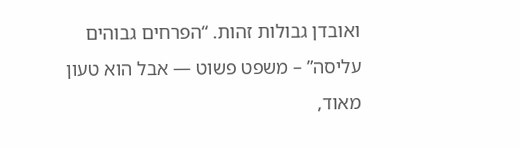ואובדן גבולות זהות. “הפרחים גבוהים עליסה” – משפט פשוט — אבל הוא טעון מאוד,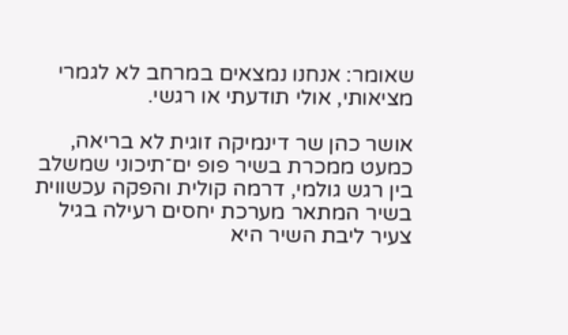שאומר: אנחנו נמצאים במרחב לא לגמרי מציאותי, אולי תודעתי או רגשי.

אושר כהן שר דינמיקה זוגית לא בריאה, כמעט ממכרת בשיר פופ ים־תיכוני שמשלב בין רגש גולמי, דרמה קולית והפקה עכשווית בשיר המתאר מערכת יחסים רעילה בגיל צעיר ליבת השיר היא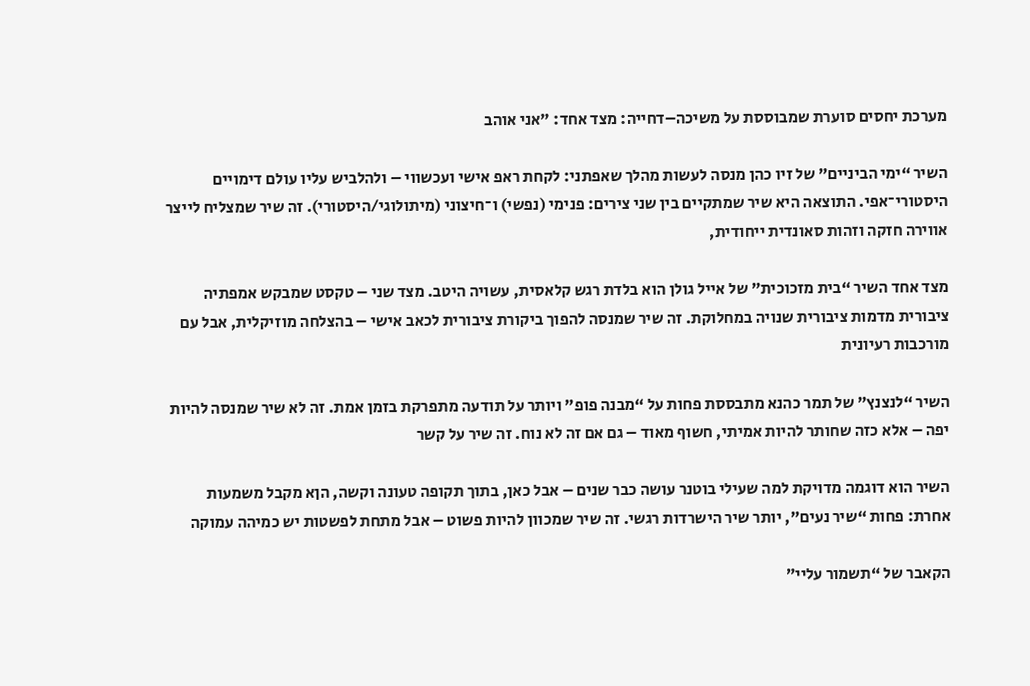מערכת יחסים סוערת שמבוססת על משיכה–דחייה: מצד אחד: "אני אוהב

השיר “ימי הביניים” של זיו כהן מנסה לעשות מהלך שאפתני: לקחת ראפ אישי ועכשווי – ולהלביש עליו עולם דימויים היסטורי־אפי. התוצאה היא שיר שמתקיים בין שני צירים: פנימי (נפשי) ו־חיצוני (מיתולוגי/היסטורי). זה שיר שמצליח לייצר אווירה חזקה וזהות סאונדית ייחודית,

מצד אחד השיר “בית מזכוכית” של אייל גולן הוא בלדת רגש קלאסית, עשויה היטב. מצד שני – טקסט שמבקש אמפתיה ציבורית מדמות ציבורית שנויה במחלוקת. זה שיר שמנסה להפוך ביקורת ציבורית לכאב אישי – בהצלחה מוזיקלית, אבל עם מורכבות רעיונית

השיר “לנצנץ” של תמר כהנא מתבססת פחות על “מבנה פופ” ויותר על תודעה מתפרקת בזמן אמת. זה לא שיר שמנסה להיות יפה – אלא כזה שחותר להיות אמיתי, חשוף מאוד – גם אם זה לא נוח. זה שיר על קשר

השיר הוא דוגמה מדויקת למה שעילי בוטנר עושה כבר שנים – אבל כאן, בתוך תקופה טעונה וקשה, הןא מקבל משמעות אחרת: פחות “שיר נעים”, יותר שיר הישרדות רגשי. זה שיר שמכוון להיות פשוט – אבל מתחת לפשטות יש כמיהה עמוקה

הקאבר של “תשמור עליי”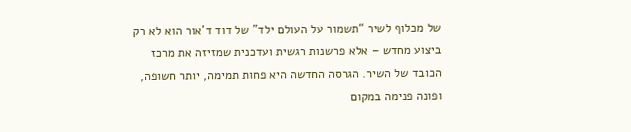של מכלוף לשיר “תשמור על העולם ילד” של דוד ד'אור הוא לא רק ביצוע מחדש – אלא פרשנות רגשית ועדכנית שמזיזה את מרכז הכובד של השיר. הגרסה החדשה היא פחות תמימה, יותר חשופה, ופונה פנימה במקום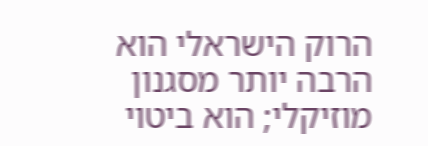הרוק הישראלי הוא הרבה יותר מסגנון מוזיקלי; הוא ביטוי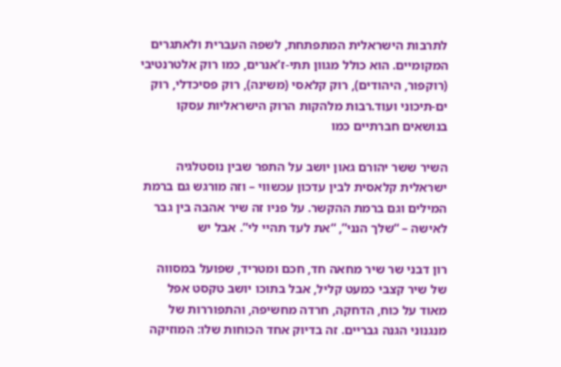לתרבות הישראלית המתפתחת, לשפה העברית ולאתגרים המקומיים. הוא כולל מגוון תתי-ז’אנרים, כמו רוק אלטרנטיבי (רוקפור, היהודים), רוק קלאסי (משינה), רוק פסיכדלי, רוק ים-תיכוני ועוד.רבות מלהקות הרוק הישראליות עסקו בנושאים חברתיים כמו

השיר ששר יהורם גאון יושב על התפר שבין נוסטלגיה ישראלית קלאסית לבין עדכון עכשווי – וזה מורגש גם ברמת המילים וגם ברמת ההקשר. על פניו זה שיר אהבה בין גבר לאישה – “שלך הנני”, “את לעד תהיי לי”. אבל יש

רון דבני שר שיר מחאה חד, חכם ומטריד, שפועל במסווה של שיר קצבי כמעט קליל, אבל בתוכו יושב טקסט אפל מאוד על כוח, הדחקה, חרדה מחשיפה, והתפוררות של מנגנוני הגנה גבריים. זה בדיוק אחד הכוחות שלו: המוזיקה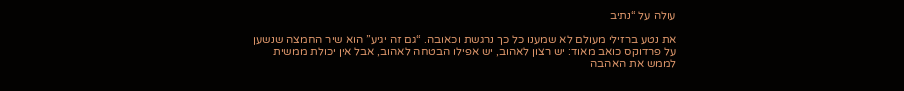עולה על “נתיב

את נטע ברזילי מעולם לא שמענו כל כך נרגשת וכאובה. “גם זה יגיע” הוא שיר החמצה שנשען על פרדוקס כואב מאוד: יש רצון לאהוב, יש אפילו הבטחה לאהוב, אבל אין יכולת ממשית לממש את האהבה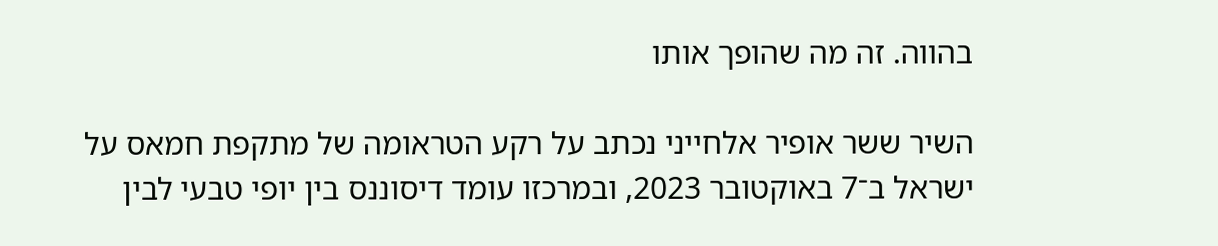בהווה. זה מה שהופך אותו

השיר ששר אופיר אלחייני נכתב על רקע הטראומה של מתקפת חמאס על ישראל ב־7 באוקטובר 2023, ובמרכזו עומד דיסוננס בין יופי טבעי לבין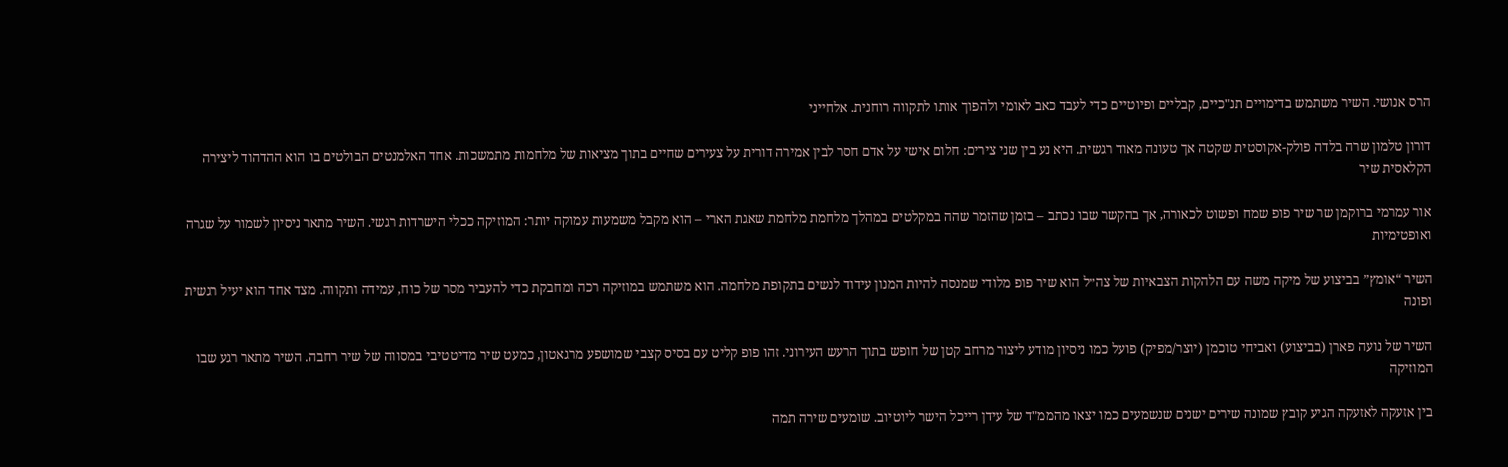הרס אנושי. השיר משתמש בדימויים תנ"כיים, קבליים ופיוטיים כדי לעבד כאב לאומי ולהפוך אותו לתקווה רוחנית. אלחייני

דורון טלמון שרה בלדה פולק-אקוסטית שקטה אך טעונה מאוד רגשית. היא נע בין שני צירים: חלום אישי על אדם חסר לבין אמירה דורית על צעירים שחיים בתוך מציאות של מלחמות מתמשכות. אחד האלמנטים הבולטים בו הוא ההדהוד ליצירה הקלאסית שיר

אור עמרמי ברוקמן שר שיר פופ שמח ופשוט לכאורה, אך בהקשר שבו נכתב – בזמן שהזמר שהה במקלטים במהלך מלחמת מלחמת שאגת הארי – הוא מקבל משמעות עמוקה יותר: המוזיקה ככלי הישרדות רגשי. השיר מתאר ניסיון לשמור על שגרה ואופטימיות

השיר “אומץ” בביצוע של מיקה משה עם הלהקות הצבאיות של צה״ל הוא שיר פופ מלודי שמנסה להיות המנון עידוד לנשים בתקופת מלחמה. הוא משתמש במוזיקה רכה ומחבקת כדי להעביר מסר של כוח, עמידה ותקווה. מצד אחד הוא יעיל רגשית ופונה

השיר של נועה פארן (בביצוע) ואביחי טוכמן (יוצר/מפיק) פועל כמו ניסיון מודע ליצור מרחב קטן של חופש בתוך הרעש העירוני. זהו פופ קליט עם בסיס קצבי שמושפע מרגאטון, כמעט שיר מדיטטיבי במסווה של שיר רחבה. השיר מתאר רגע שבו המוזיקה

בין אזעקה לאזעקה הגיע קובץ שמונה שירים ישנים שנשמעים כמו יצאו מהממ"ד של עידן רייכל הישר ליוטיוב. שומעים שירה תמה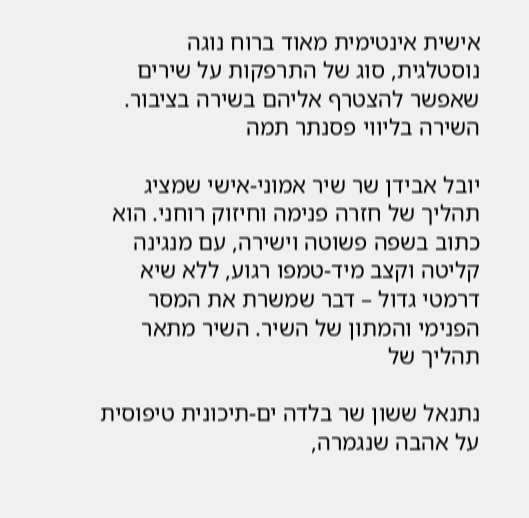אישית אינטימית מאוד ברוח נוגה נוסטלגית, סוג של התרפקות על שירים שאפשר להצטרף אליהם בשירה בציבור. השירה בליווי פסנתר תמה

יובל אבידן שר שיר אמוני-אישי שמציג תהליך של חזרה פנימה וחיזוק רוחני. הוא כתוב בשפה פשוטה וישירה, עם מנגינה קליטה וקצב מיד-טמפו רגוע, ללא שיא דרמטי גדול – דבר שמשרת את המסר הפנימי והמתון של השיר. השיר מתאר תהליך של

נתנאל ששון שר בלדה ים-תיכונית טיפוסית על אהבה שנגמרה,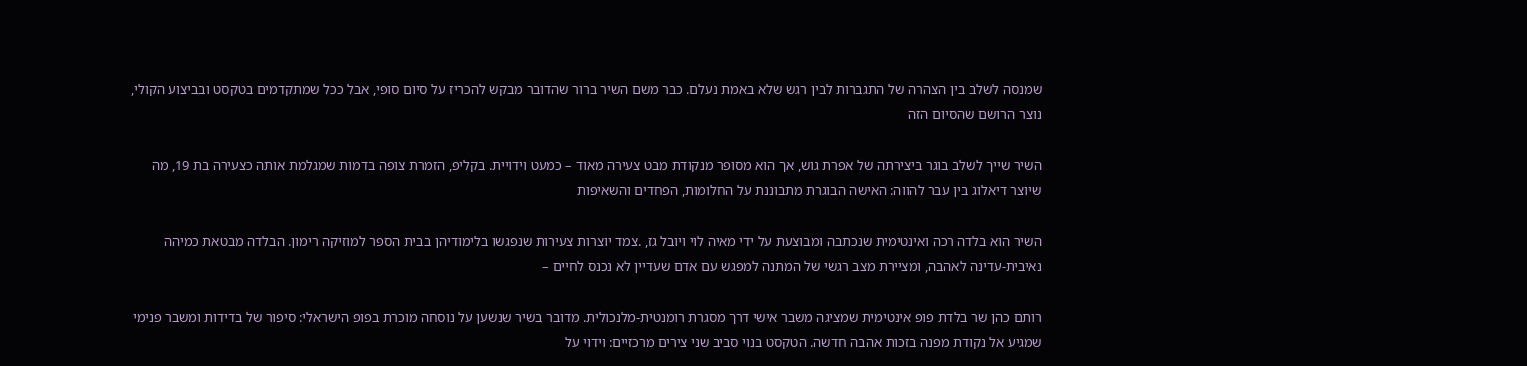שמנסה לשלב בין הצהרה של התגברות לבין רגש שלא באמת נעלם. כבר משם השיר ברור שהדובר מבקש להכריז על סיום סופי, אבל ככל שמתקדמים בטקסט ובביצוע הקולי, נוצר הרושם שהסיום הזה

השיר שייך לשלב בוגר ביצירתה של אפרת גוש, אך הוא מסופר מנקודת מבט צעירה מאוד – כמעט וידויית. בקליפ, הזמרת צופה בדמות שמגלמת אותה כצעירה בת 19, מה שיוצר דיאלוג בין עבר להווה: האישה הבוגרת מתבוננת על החלומות, הפחדים והשאיפות

השיר הוא בלדה רכה ואינטימית שנכתבה ומבוצעת על ידי מאיה לוי ויובל גז, .צמד יוצרות צעירות שנפגשו בלימודיהן בבית הספר למוזיקה רימון. הבלדה מבטאת כמיהה נאיבית-עדינה לאהבה, ומציירת מצב רגשי של המתנה למפגש עם אדם שעדיין לא נכנס לחיים –

רותם כהן שר בלדת פופ אינטימית שמציגה משבר אישי דרך מסגרת רומנטית-מלנכולית. מדובר בשיר שנשען על נוסחה מוכרת בפופ הישראלי: סיפור של בדידות ומשבר פנימי שמגיע אל נקודת מפנה בזכות אהבה חדשה. הטקסט בנוי סביב שני צירים מרכזיים: וידוי על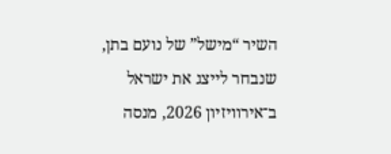השיר “מישל” של נועם בתן, שנבחר לייצג את ישראל ב־אירוויזיון 2026, מנסה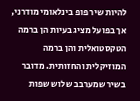להיות שיר פופ בינלאומי מודרני, אך בפועל מציג בעיות הן ברמה הטקסטואלית והן ברמה המוזיקלית והחזותית. מדובר בשיר שמערבב שלוש שפות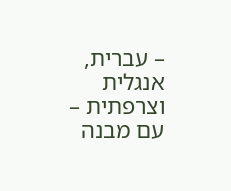– עברית, אנגלית וצרפתית – עם מבנה